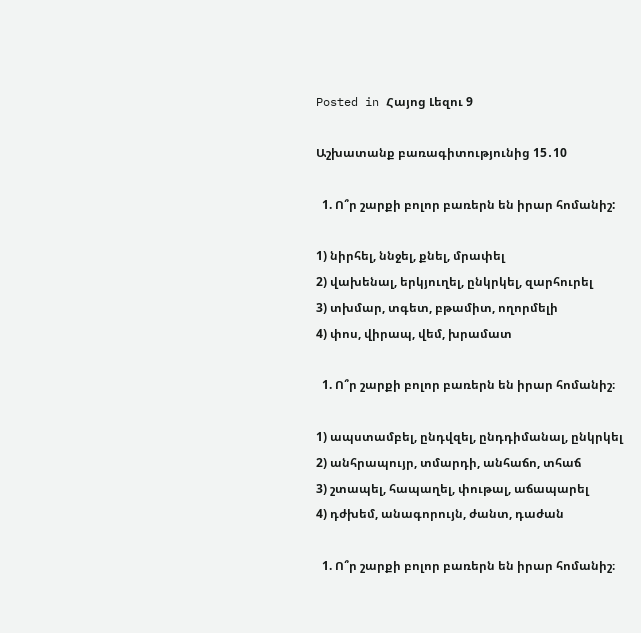Posted in Հայոց Լեզու 9

Աշխատանք բառագիտությունից 15․10

  1. Ո՞ր շարքի բոլոր բառերն են իրար հոմանիշ:

1) նիրհել, ննջել, քնել, մրափել
2) վախենալ, երկյուղել, ընկրկել, զարհուրել
3) տխմար, տգետ, բթամիտ, ողորմելի
4) փոս, վիրապ, վեմ, խրամատ

  1. Ո՞ր շարքի բոլոր բառերն են իրար հոմանիշ։

1) ապստամբել, ընդվզել, ընդդիմանալ, ընկրկել
2) անհրապույր, տմարդի, անհաճո, տհաճ
3) շտապել, հապաղել, փութալ, աճապարել
4) դժխեմ, անագորույն, ժանտ, դաժան

  1. Ո՞ր շարքի բոլոր բառերն են իրար հոմանիշ։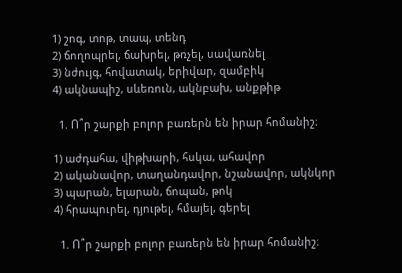1) շոգ, տոթ, տապ, տենդ
2) ճողոպրել, ճախրել, թռչել, սավառնել
3) նժույգ, հովատակ, երիվար, զամբիկ
4) ակնապիշ, սևեռուն, ակնբախ, անքթիթ

  1. Ո՞ր շարքի բոլոր բառերն են իրար հոմանիշ։

1) աժդահա, վիթխարի, հսկա, ահավոր
2) ականավոր, տաղանդավոր, նշանավոր, ակնկոր
3) պարան, ելարան, ճոպան, թոկ
4) հրապուրել, դյութել, հմայել, գերել

  1. Ո՞ր շարքի բոլոր բառերն են իրար հոմանիշ։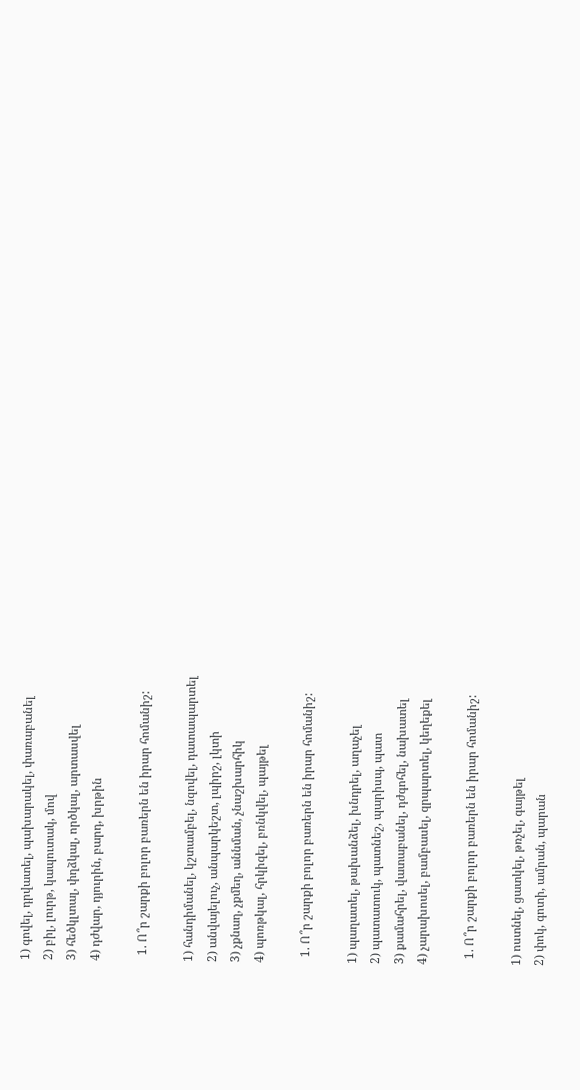1) գովել, դրվատել, պախարակել, փառաբանել
2) բիլ, լուրթ, կապուտակ, մով
3) հեծկլտալ, փղձկալ, ործկալ, արտասվել
4) դժվար, դյուրին, բարդ, խրթին

  1. Ո՞ր շարքի բոլոր բառերն են իրար հոմանիշ:

1) հանդիմանել, կշտամբել, նզովել, դատապարտել
2) անվայելուչ, անպարկեշտ, լպիրշ, լկտի
3) չքնաղ, չքմեղ, աննման, չնաշխարհիկ
4) պոռթկալ, հրկիզել, բռնկվել, պայթել

  1. Ո՞ր շարքի բոլոր բառերն են իրար հոմանիշ:

1) պաղատել, թախանձել, խնդրել, աղաչել
2) պատատուկ, պատնեշ, պարիսպ, պատ
3) քամահրել, վատաբանել, դժգոհել, նախատել
4) չարախոսել, բամբասել, զրպարտել, կեղեքել

  1. Ո՞ր շարքի բոլոր բառերն են իրար հոմանիշ:

1) ոստնել, ցատկել, թռչել, գայթել
2) փոկ, գոտի, ամրան, պարան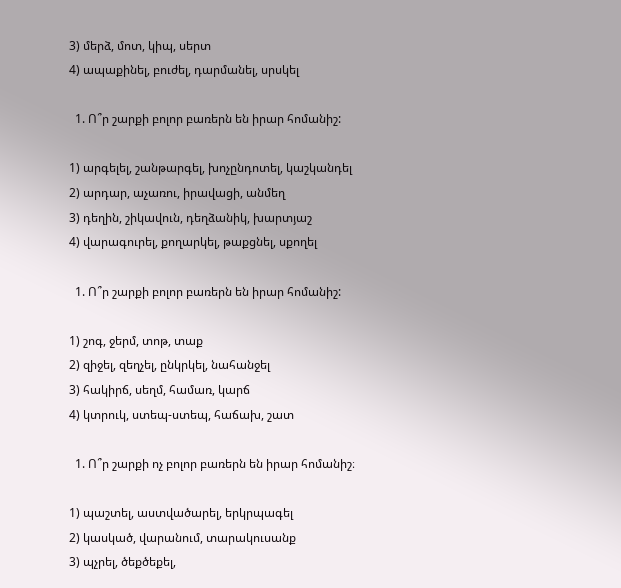3) մերձ, մոտ, կիպ, սերտ
4) ապաքինել, բուժել, դարմանել, սրսկել

  1. Ո՞ր շարքի բոլոր բառերն են իրար հոմանիշ:

1) արգելել, շանթարգել, խոչընդոտել, կաշկանդել
2) արդար, աչառու, իրավացի, անմեղ
3) դեղին, շիկավուն, դեղձանիկ, խարտյաշ
4) վարագուրել, քողարկել, թաքցնել, սքողել

  1. Ո՞ր շարքի բոլոր բառերն են իրար հոմանիշ:

1) շոգ, ջերմ, տոթ, տաք
2) զիջել, զեղչել, ընկրկել, նահանջել
3) հակիրճ, սեղմ, համառ, կարճ
4) կտրուկ, ստեպ-ստեպ, հաճախ, շատ

  1. Ո՞ր շարքի ոչ բոլոր բառերն են իրար հոմանիշ։

1) պաշտել, աստվածարել, երկրպագել
2) կասկած, վարանում, տարակուսանք
3) պչրել, ծեքծեքել,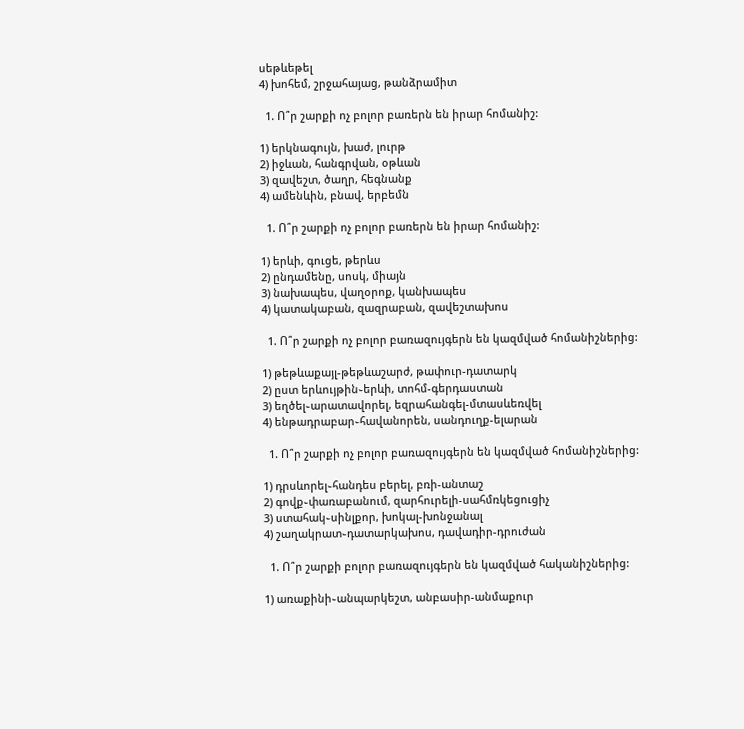սեթևեթել
4) խոհեմ, շրջահայաց, թանձրամիտ

  1. Ո՞ր շարքի ոչ բոլոր բառերն են իրար հոմանիշ:

1) երկնագույն, խաժ, լուրթ
2) իջևան, հանգրվան, օթևան
3) զավեշտ, ծաղր, հեգնանք
4) ամենևին, բնավ, երբեմն

  1. Ո՞ր շարքի ոչ բոլոր բառերն են իրար հոմանիշ:

1) երևի, գուցե, թերևս
2) ընդամենը, սոսկ, միայն
3) նախապես, վաղօրոք, կանխապես
4) կատակաբան, զազրաբան, զավեշտախոս

  1. Ո՞ր շարքի ոչ բոլոր բառազույգերն են կազմված հոմանիշներից:

1) թեթևաքայլ-թեթևաշարժ, թափուր-դատարկ
2) ըստ երևույթին֊երևի, տոհմ-գերդաստան
3) եղծել֊արատավորել, եզրահանգել-մտասևեռվել
4) ենթադրաբար֊հավանորեն, սանդուղք-ելարան

  1. Ո՞ր շարքի ոչ բոլոր բառազույգերն են կազմված հոմանիշներից:

1) դրսևորել֊հանդես բերել, բռի-անտաշ
2) գովք֊փառաբանում, զարհուրելի-սահմռկեցուցիչ
3) ստահակ֊սինլքոր, խոկալ-խոնջանալ
4) շաղակրատ֊դատարկախոս, դավադիր-դրուժան

  1. Ո՞ր շարքի բոլոր բառազույգերն են կազմված հականիշներից:

1) առաքինի֊անպարկեշտ, անբասիր-անմաքուր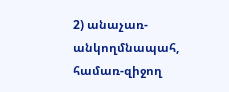2) անաչառ-անկողմնապահ, համառ-զիջող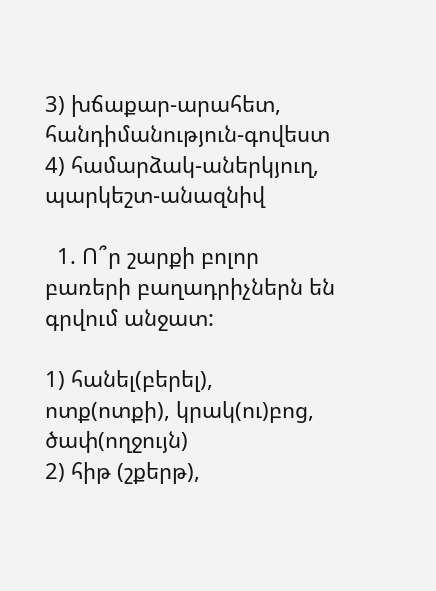3) խճաքար-արահետ, հանդիմանություն-գովեստ
4) համարձակ-աներկյուղ, պարկեշտ-անազնիվ

  1. Ո՞ր շարքի բոլոր բառերի բաղադրիչներն են գրվում անջատ:

1) հանել(բերել), ոտք(ոտքի), կրակ(ու)բոց, ծափ(ողջույն)
2) հիթ (շքերթ),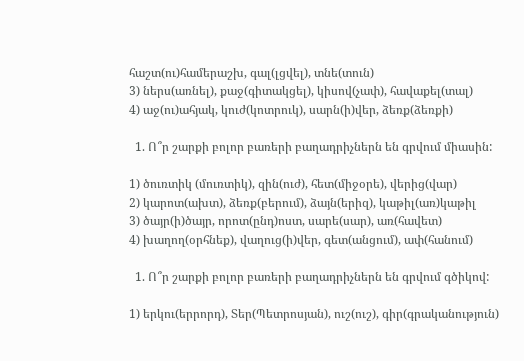հաշտ(ու)համերաշխ, գալ(լցվել), տնե(տուն)
3) ներս(առնել), քաջ(գիտակցել), կիսով(չափ), հավաքել(տալ)
4) աջ(ու)ահյակ, կուժ(կոտրուկ), սարն(ի)վեր, ձեռք(ձեռքի)

  1. Ո՞ր շարքի բոլոր բառերի բաղադրիչներն են գրվում միասին:

1) ծուռտիկ (մուռտիկ), զին(ուժ), հետ(միջօրե), վերից(վար)
2) կարոտ(ախտ), ձեռք(բերում), ձայն(երիզ), կաթիլ(առ)կաթիլ
3) ծայր(ի)ծայր, որոտ(ընդ)ոստ, սարե(սար), առ(հավետ)
4) խաղող(օրհնեք), վաղուց(ի)վեր, գետ(անցում), ափ(հանում)

  1. Ո՞ր շարքի բոլոր բառերի բաղադրիչներն են գրվում գծիկով:

1) երկու(երրորդ), Տեր(Պետրոսյան), ուշ(ուշ), գիր(գրականություն)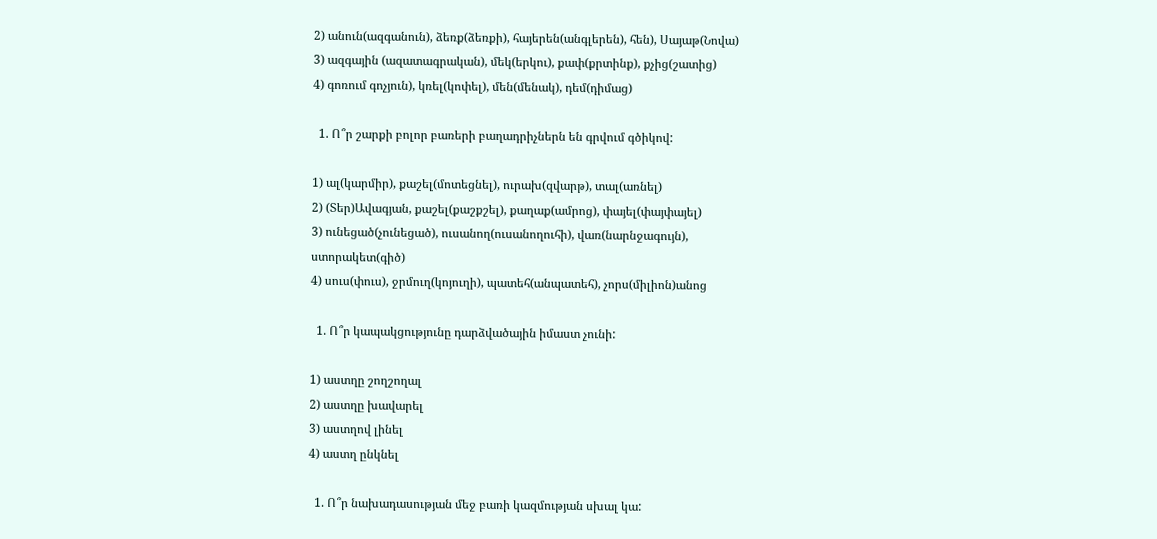2) անուն(ազգանուն), ձեռք(ձեռքի), հայերեն(անգլերեն), հեն), Սայաթ(Նովա)
3) ազգային (ազատագրական), մեկ(երկու), քափ(քրտինք), քչից(շատից)
4) գոռում գոչյուն), կռել(կոփել), մեն(մենակ), դեմ(դիմաց)

  1. Ո՞ր շարքի բոլոր բառերի բաղադրիչներն են գրվում գծիկով:

1) ալ(կարմիր), քաշել(մոտեցնել), ուրախ(զվարթ), տալ(առնել)
2) (Տեր)Ավագյան, քաշել(քաշքշել), քաղաք(ամրոց), փայել(փայփայել)
3) ունեցած(չունեցած), ուսանող(ուսանողուհի), վառ(նարնջագույն), ստորակետ(գիծ)
4) սուս(փուս), ջրմուղ(կոյուղի), պատեհ(անպատեհ), չորս(միլիոն)անոց

  1. Ո՞ր կապակցությունը դարձվածային իմաստ չունի:

1) աստղը շողշողալ
2) աստղը խավարել
3) աստղով լինել
4) աստղ ընկնել

  1. Ո՞ր նախադասության մեջ բառի կազմության սխալ կա: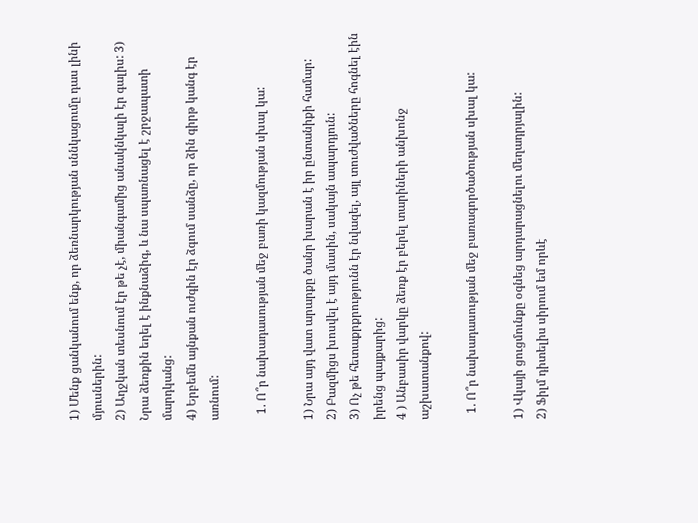1) Մենք ցանկանում ենք, որ ձեռնարկության սննկացումը դաս լինի մյուսներին:
2) Աղջկան տեսնում էր թե չէ, միանգամից անակնկալի էր գալիս: 3) Նրա ձեռքին եղել է ինքնաձիգ, և նա սպառնացել է շրջապատի մարդկանց:
4) Երբեմն այնքան ուժգին էր ձգում սանձը, որ ձին գիրթ կանգ էր առնում:

  1. Ո՞ր նախադասության մեջ բառի կազմության սխալ կա:

1) Նրա այդ վատ արարքը ծանր խարան է իր ընտանիքի համար:
2) Բազմիցս խոսվել է այդ մասին, սակայն ապարդյուն:
3) Ոչ թե հետաքրքրությունն էր նվազել, այլ տուժվածները հոգնել էին իրենց պայքարից:
4 ) Անբասիր վարկը ձեռք էր բերել տարիների անխոնջ աշխատանքով:

  1. Ո՞ր նախադասության մեջ բառագործածության սխալ կա:

1) Վկայի ցուցմունքը օգնեց արդարացնելու մեղադրյալին:
2) Ֆիլմ դիտելիս սիրում եմ որևէ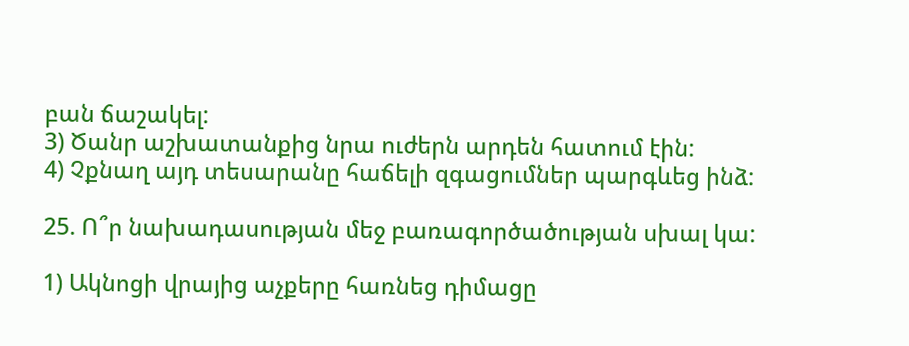բան ճաշակել:
3) Ծանր աշխատանքից նրա ուժերն արդեն հատում էին:
4) Չքնաղ այդ տեսարանը հաճելի զգացումներ պարգևեց ինձ:

25. Ո՞ր նախադասության մեջ բառագործածության սխալ կա:

1) Ակնոցի վրայից աչքերը հառնեց դիմացը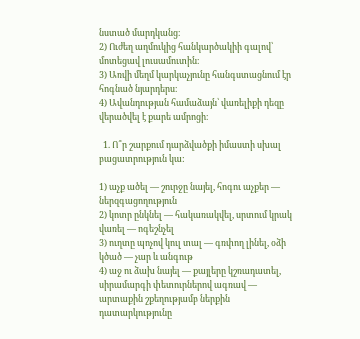նստած մարդկանց։
2) Ուժեղ աղմուկից հանկարծակիի գալով՝ մոտեցավ լուսամուտին։
3) Առվի մեղմ կարկաչյունը հանգստացնում էր հոգնած նյարդերս։
4) Ավանդության համաձայն՝ վառելիքի դեզը վերածվել է քարե ամրոցի։

  1. Ո՞ր շարքում դարձվածքի իմաստի սխալ բացատրություն կա:

1) աչք ածել — շուրջը նայել, հոգու աչքեր — ներզգացողություն
2) կոտր ընկնել — հակառակվել, սրտում կրակ վառել — ոգեշնչել
3) ուղտը պոչով կուլ տալ — գռփող լինել, օձի կծած — չար և անգութ
4) աջ ու ձախ նայել — քայլերը կշռադատել, սիրամարգի փետուրներով ագռավ — արտաքին շքեղությամբ ներքին դատարկությունը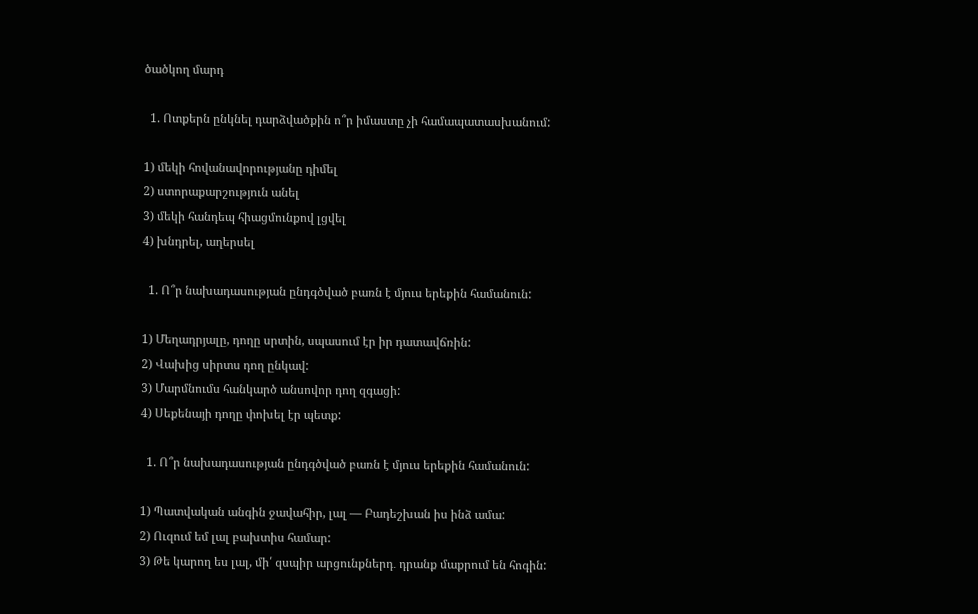ծածկող մարդ

  1. Ոտքերն ընկնել դարձվածքին ո՞ր իմաստը չի համապատասխանում:

1) մեկի հովանավորությանը դիմել
2) ստորաքարշություն անել
3) մեկի հանդեպ հիացմունքով լցվել
4) խնդրել, աղերսել

  1. Ո՞ր նախադասության ընդգծված բառն է մյուս երեքին համանուն:

1) Մեղադրյալը, դողը սրտին, սպասում էր իր դատավճռին:
2) Վախից սիրտս դող ընկավ:
3) Մարմնումս հանկարծ անսովոր դող զգացի:
4) Սեքենայի դողը փոխել էր պետք:

  1. Ո՞ր նախադասության ընդգծված բառն է մյուս երեքին համանուն:

1) Պատվական անգին ջավահիր, լալ — Բադեշխան իս ինձ ամա:
2) Ուզում եմ լալ բախտիս համար:
3) Թե կարող ես լալ, մի՛ զսպիր արցունքներդ․ դրանք մաքրում են հոգին: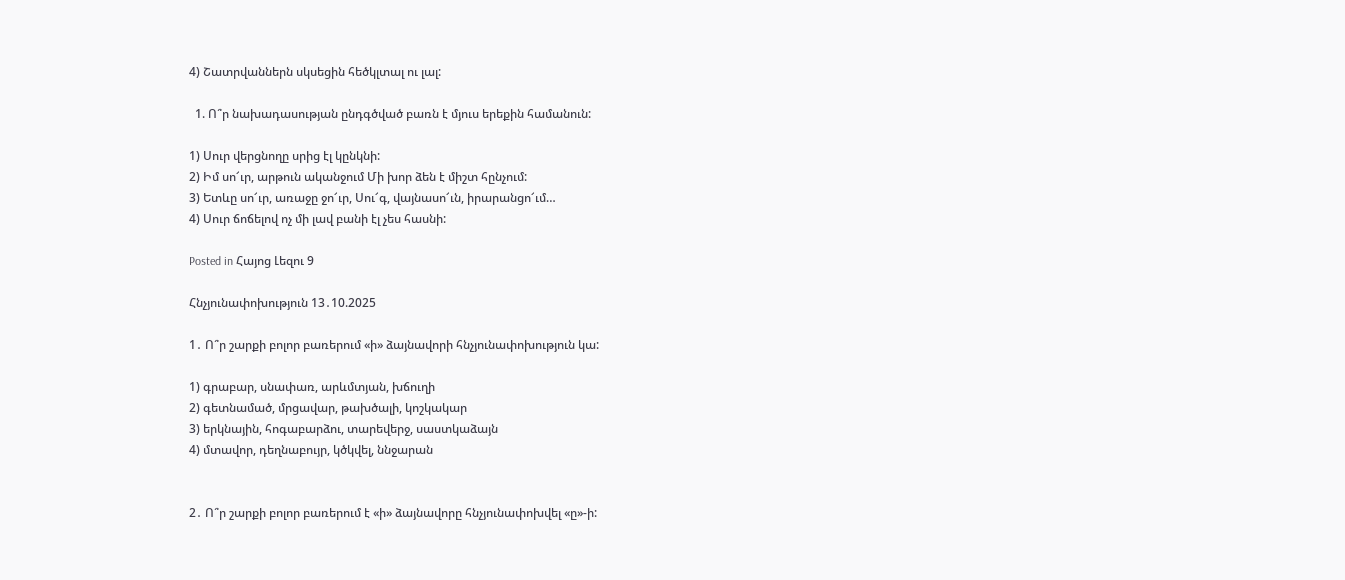4) Շատրվաններն սկսեցին հեծկլտալ ու լալ:

  1. Ո՞ր նախադասության ընդգծված բառն է մյուս երեքին համանուն:

1) Սուր վերցնողը սրից էլ կընկնի:
2) Իմ սո՜ւր, արթուն ականջում Մի խոր ձեն է միշտ հընչում:
3) Ետևը սո՜ւր, առաջը ջո՜ւր, Սու՜գ, վայնասո՜ւն, իրարանցո՜ւմ…
4) Սուր ճոճելով ոչ մի լավ բանի էլ չես հասնի:

Posted in Հայոց Լեզու 9

Հնչյունափոխություն 13․10.2025

1․ Ո՞ր շարքի բոլոր բառերում «ի» ձայնավորի հնչյունափոխություն կա:

1) գրաբար, սնափառ, արևմտյան, խճուղի
2) գետնամած, մրցավար, թախծալի, կոշկակար
3) երկնային, հոգաբարձու, տարեվերջ, սաստկաձայն
4) մտավոր, դեղնաբույր, կծկվել, ննջարան


2․ Ո՞ր շարքի բոլոր բառերում է «ի» ձայնավորը հնչյունափոխվել «ը»-ի: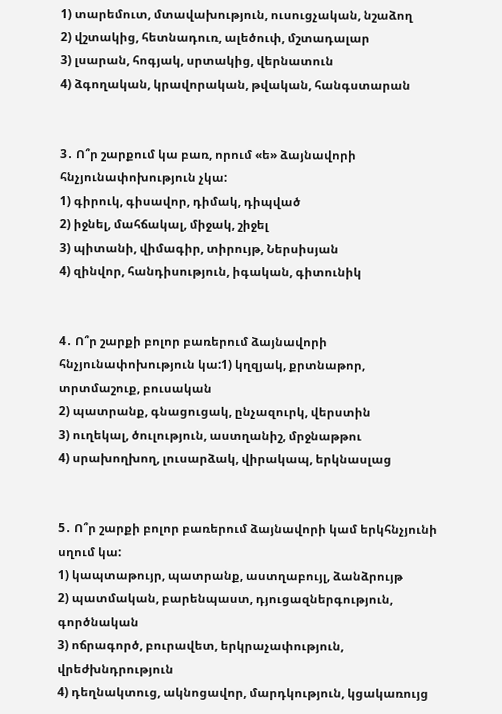1) տարեմուտ, մտավախություն, ուսուցչական, նշաձող
2) վշտակից, հետնադուռ, ալեծուփ, մշտադալար
3) լսարան, հոգյակ, սրտակից, վերնատուն
4) ձգողական, կրավորական, թվական, հանգստարան


3․ Ո՞ր շարքում կա բառ, որում «ե» ձայնավորի հնչյունափոխություն չկա:
1) գիրուկ, գիսավոր, դիմակ, դիպված
2) իջնել, մահճակալ, միջակ, շիջել
3) պիտանի, վիմագիր, տիրույթ, Ներսիսյան
4) զինվոր, հանդիսություն, իգական, գիտունիկ


4․ Ո՞ր շարքի բոլոր բառերում ձայնավորի հնչյունափոխություն կա:1) կղզյակ, քրտնաթոր, տրտմաշուք, բուսական
2) պատրանք, գնացուցակ, ընչազուրկ, վերստին
3) ուղեկալ, ծուլություն, աստղանիշ, մրջնաթթու
4) սրախողխող, լուսարձակ, վիրակապ, երկնասլաց


5․ Ո՞ր շարքի բոլոր բառերում ձայնավորի կամ երկհնչյունի սղում կա:
1) կապտաթույր, պատրանք, աստղաբույլ, ձանձրույթ
2) պատմական, բարենպաստ, դյուցազներգություն, գործնական
3) ոճրագործ, բուրավետ, երկրաչափություն, վրեժխնդրություն
4) դեղնակտուց, ակնոցավոր, մարդկություն, կցակառույց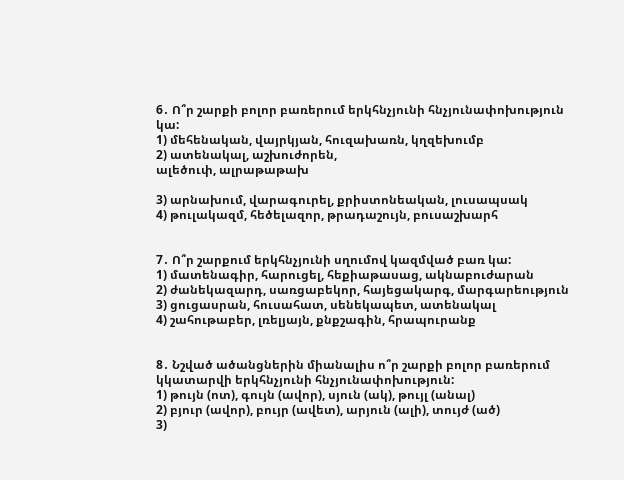6․ Ո՞ր շարքի բոլոր բառերում երկհնչյունի հնչյունափոխություն կա:
1) մեհենական, վայրկյան, հուզախառն, կղզեխումբ
2) ատենակալ, աշխուժորեն,
ալեծուփ, ալրաթաթախ

3) արնախում, վարագուրել, քրիստոնեական, լուսապսակ
4) թուլակազմ, հեծելազոր, թրադաշույն, բուսաշխարհ


7․ Ո՞ր շարքում երկհնչյունի սղումով կազմված բառ կա:
1) մատենագիր, հարուցել, հեքիաթասաց, ակնաբուժարան
2) ժանեկազարդ, սառցաբեկոր, հայեցակարգ, մարգարեություն
3) ցուցասրան, հուսահատ, սենեկապետ, ատենակալ
4) շահութաբեր, լռելյայն, քնքշագին, հրապուրանք


8․ Նշված ածանցներին միանալիս ո՞ր շարքի բոլոր բառերում կկատարվի երկհնչյունի հնչյունափոխություն:
1) թույն (ոտ), գույն (ավոր), սյուն (ակ), թույլ (անալ)
2) բյուր (ավոր), բույր (ավետ), արյուն (ալի), տույժ (ած)
3)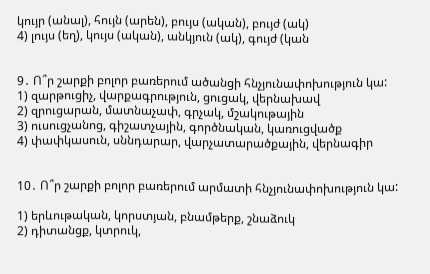կույր (անալ), հույն (արեն), բույս (ական), բույժ (ակ)
4) լույս (եղ), կույս (ական), անկյուն (ակ), գույժ (կան


9․ Ո՞ր շարքի բոլոր բառերում ածանցի հնչյունափոխություն կա:
1) զարթուցիչ, վարքագրություն, ցուցակ, վերնախավ
2) զրուցարան, մատնաչափ, գրչակ, մշակութային
3) ուսուցչանոց, գիշատչային, գործնական, կառուցվածք
4) փափկասուն, սննդարար, վարչատարածքային, վերնագիր


10․ Ո՞ր շարքի բոլոր բառերում արմատի հնչյունափոխություն կա:

1) երևութական, կորստյան, բնամթերք, շնաձուկ
2) դիտանցք, կտրուկ,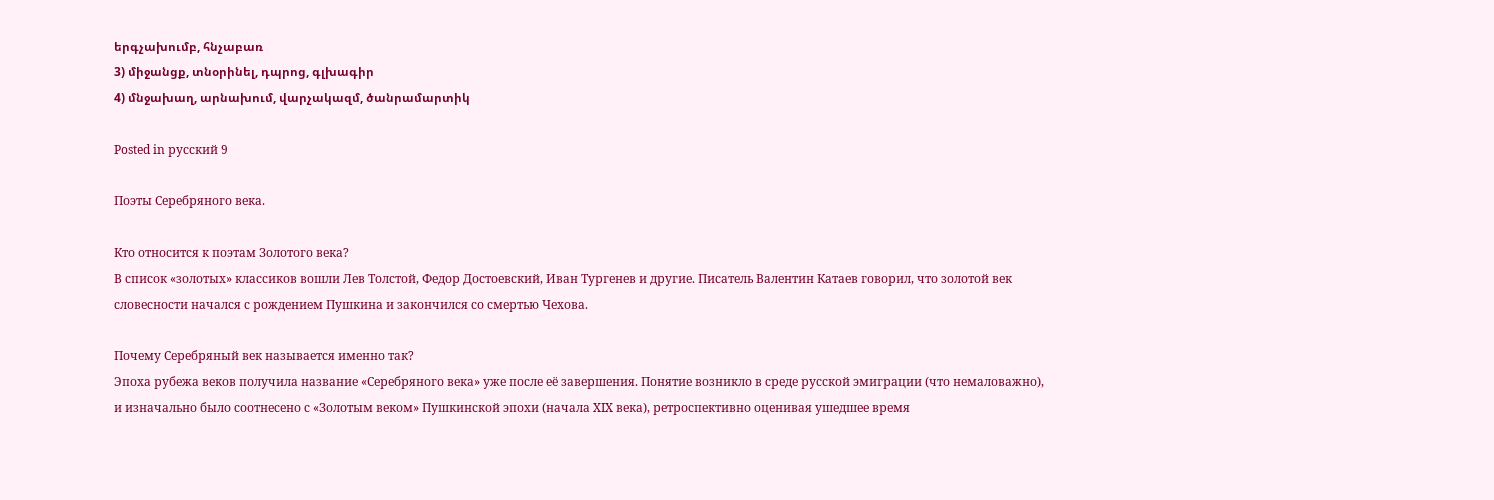երգչախումբ, հնչաբառ
3) միջանցք, տնօրինել, դպրոց, գլխագիր
4) մնջախաղ, արնախում, վարչակազմ, ծանրամարտիկ

Posted in русский 9

Поэты Серебряного века.

Кто относится к поэтам Золотого века?
В список «золотых» классиков вошли Лев Толстой, Федор Достоевский, Иван Тургенев и другие. Писатель Валентин Катаев говорил, что золотой век словесности начался с рождением Пушкина и закончился со смертью Чехова.

Почему Серебряный век называется именно так?
Эпоха рубежа веков получила название «Серебряного века» уже после её завершения. Понятие возникло в среде русской эмиграции (что немаловажно), и изначально было соотнесено с «Золотым веком» Пушкинской эпохи (начала XIX века), ретроспективно оценивая ушедшее время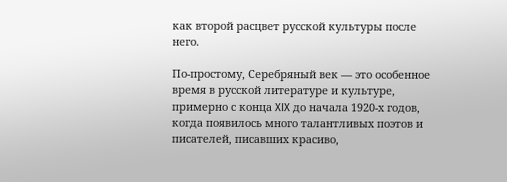как второй расцвет русской культуры после него.

По-простому, Серебряный век — это особенное время в русской литературе и культуре, примерно с конца XIX до начала 1920-х годов, когда появилось много талантливых поэтов и писателей, писавших красиво,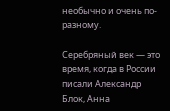необычно и очень по-разному.

Серебряный век — это время, когда в России писали Александр Блок, Анна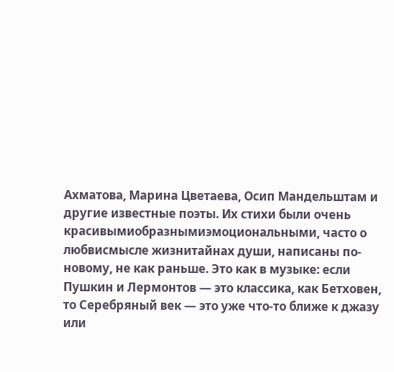Ахматова, Марина Цветаева, Осип Мандельштам и другие известные поэты. Их стихи были очень красивымиобразнымиэмоциональными, часто о любвисмысле жизнитайнах души, написаны по-новому, не как раньше. Это как в музыке: если Пушкин и Лермонтов — это классика, как Бетховен, то Серебряный век — это уже что-то ближе к джазу или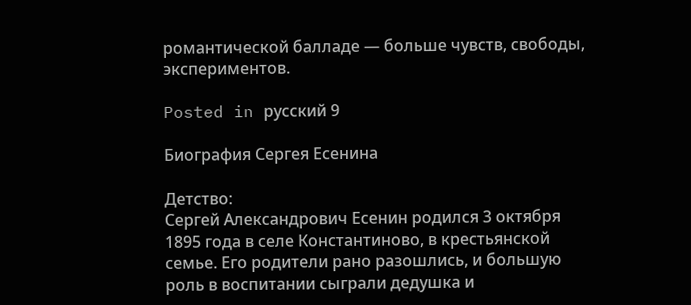романтической балладе — больше чувств, свободы, экспериментов.

Posted in русский 9

Биография Сергея Есенина

Детство:
Сергей Александрович Есенин родился 3 октября 1895 года в селе Константиново, в крестьянской семье. Его родители рано разошлись, и большую роль в воспитании сыграли дедушка и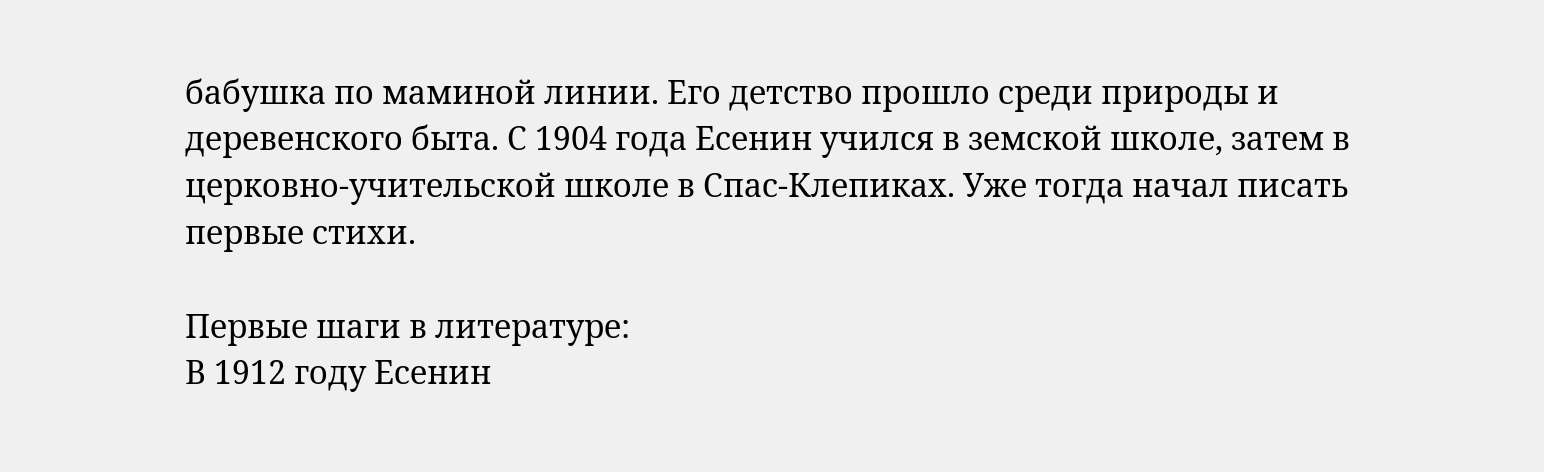бабушка по маминой линии. Его детство прошло среди природы и деревенского быта. С 1904 года Есенин учился в земской школе, затем в церковно-учительской школе в Спас-Клепиках. Уже тогда начал писать первые стихи.

Первые шаги в литературе:
В 1912 году Есенин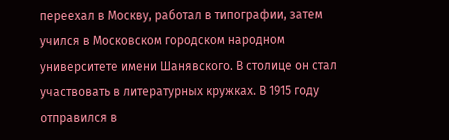переехал в Москву, работал в типографии, затем учился в Московском городском народном университете имени Шанявского. В столице он стал участвовать в литературных кружках. В 1915 году отправился в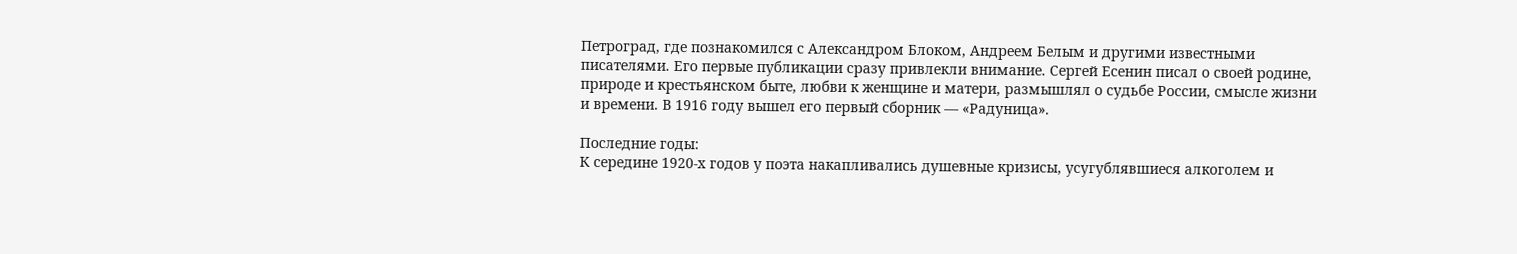Петроград, где познакомился с Александром Блоком, Андреем Белым и другими известными писателями. Его первые публикации сразу привлекли внимание. Сергей Есенин писал о своей родине, природе и крестьянском быте, любви к женщине и матери, размышлял о судьбе России, смысле жизни и времени. В 1916 году вышел его первый сборник — «Радуница».

Последние годы:
К середине 1920-х годов у поэта накапливались душевные кризисы, усугублявшиеся алкоголем и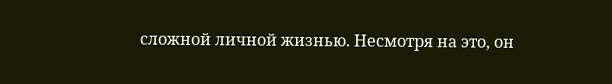сложной личной жизнью. Несмотря на это, он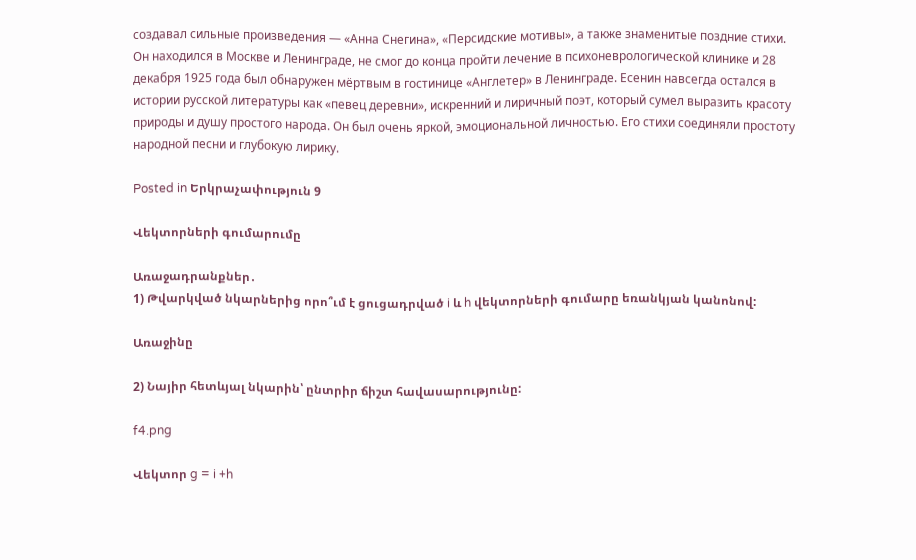создавал сильные произведения — «Анна Снегина», «Персидские мотивы», а также знаменитые поздние стихи. Он находился в Москве и Ленинграде, не смог до конца пройти лечение в психоневрологической клинике и 28 декабря 1925 года был обнаружен мёртвым в гостинице «Англетер» в Ленинграде. Есенин навсегда остался в истории русской литературы как «певец деревни», искренний и лиричный поэт, который сумел выразить красоту природы и душу простого народа. Он был очень яркой, эмоциональной личностью. Его стихи соединяли простоту народной песни и глубокую лирику.

Posted in Երկրաչափություն 9

Վեկտորների գումարումը

Առաջադրանքներ․
1) Թվարկված նկարներից որո՞ւմ է ցուցադրված i և h վեկտորների գումարը եռանկյան կանոնով:

Առաջինը

2) Նայիր հետևյալ նկարին՝ ընտրիր ճիշտ հավասարությունը:

f4.png

Վեկտոր g = i +h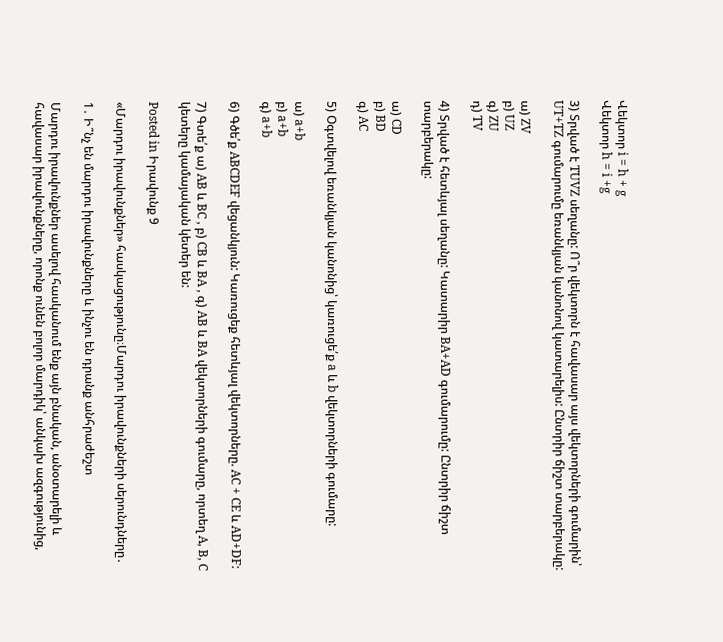Վեկտոր i = h + g
Վեկտոր h = i +g

3) Տրված է TUVZ սեղանը: Ո՞ր վեկտորն է հավասար այս վեկտորների գումարին՝ UT+TZ գումարումը եռանկյան կանոնով կատարելիս: Ընտրիր ճիշտ տարբերակը:

ա) ZV
բ) UZ
գ) ZU
դ) TV

4) Տրված է հետևյալ սեղանը: Կատարիր BA+AD գումարումը: Ընտրիր ճիշտ տարբերակը:

ա) CD
բ) BD
գ) AC

5) Օգտվելով եռանկյան կանոնից՝ կառուցե՛ք a և b վեկտորների գումարը:

ա) a+b
բ) a+b
գ) a+b

6) Գծե՛ք ABCDEF վեցանկյուն: Կառուցեք հետևյալ վեկտորները. AC + CE և AD+DF:

7) Գտե՛ք ա) AB և BC , բ) CB և BA , գ) AB և BA վեկտորների գումարը, որտեղ A, B, C կետերը կամայական կետեր են:

Posted in Իրավունք 9

«Մարդու իրավունքներ» հասկացությունը։Մարդու իրավունքների սերունդները․

1․ Ի՞նչ են մարդու իրավունքները և ինչու են դրանք անհրաժեշտ

Մարդու իրավունքներ ասելով հասկանում ենք այն բնական, անօտարելի և հավասար իրավունքները, որոնք ունեն բոլոր մարդիկ՝ անկախ ազգությունից,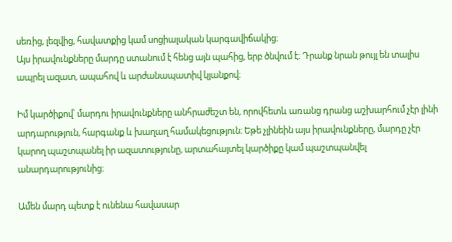սեռից, լեզվից, հավատքից կամ սոցիալական կարգավիճակից։
Այս իրավունքները մարդը ստանում է հենց այն պահից, երբ ծնվում է։ Դրանք նրան թույլ են տալիս ապրել ազատ, ապահով և արժանապատիվ կյանքով։

Իմ կարծիքով՝ մարդու իրավունքները անհրաժեշտ են, որովհետև առանց դրանց աշխարհում չէր լինի արդարություն, հարգանք և խաղաղ համակեցություն։ Եթե չլինեին այս իրավունքները, մարդը չէր կարող պաշտպանել իր ազատությունը, արտահայտել կարծիքը կամ պաշտպանվել անարդարությունից։

Ամեն մարդ պետք է ունենա հավասար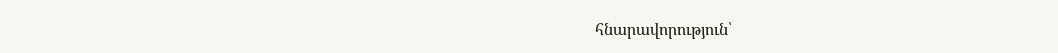հնարավորություն՝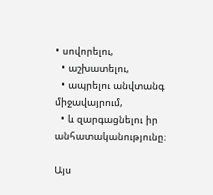• սովորելու,
  • աշխատելու,
  • ապրելու անվտանգ միջավայրում,
  • և զարգացնելու իր անհատականությունը։

Այս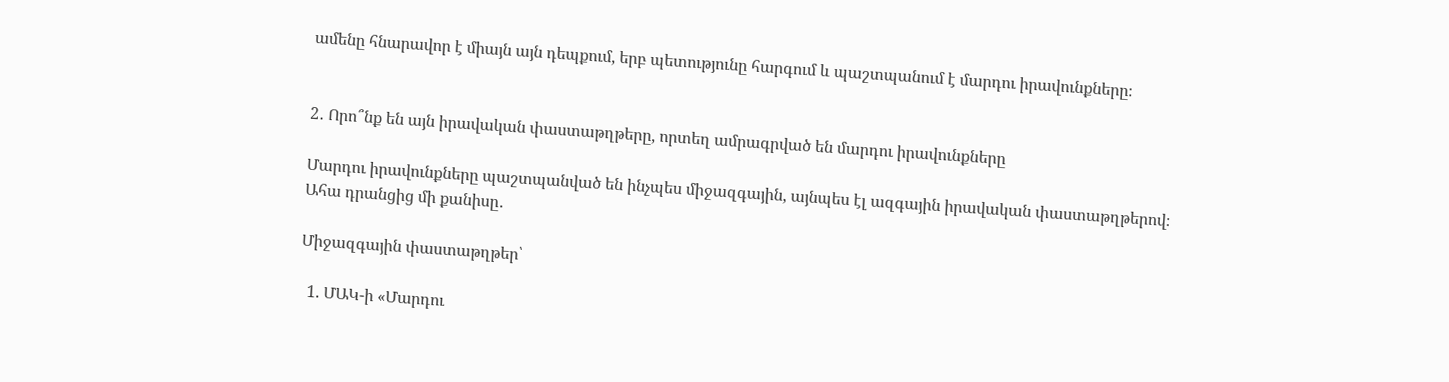ամենը հնարավոր է միայն այն դեպքում, երբ պետությունը հարգում և պաշտպանում է մարդու իրավունքները։


2․ Որո՞նք են այն իրավական փաստաթղթերը, որտեղ ամրագրված են մարդու իրավունքները

Մարդու իրավունքները պաշտպանված են ինչպես միջազգային, այնպես էլ ազգային իրավական փաստաթղթերով։
Ահա դրանցից մի քանիսը․

Միջազգային փաստաթղթեր՝

  1. ՄԱԿ-ի «Մարդու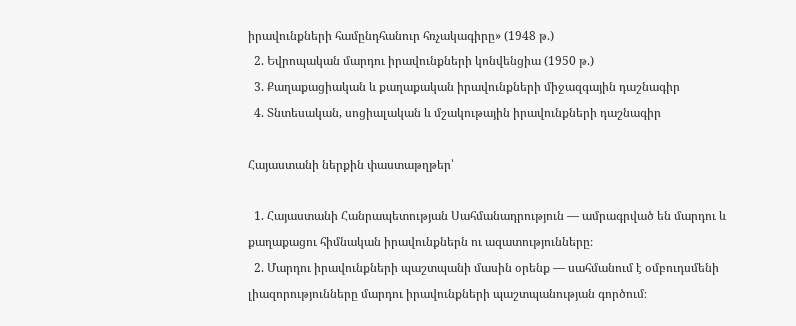իրավունքների համընդհանուր հռչակագիրը» (1948 թ.)
  2. Եվրոպական մարդու իրավունքների կոնվենցիա (1950 թ.)
  3. Քաղաքացիական և քաղաքական իրավունքների միջազգային դաշնագիր
  4. Տնտեսական, սոցիալական և մշակութային իրավունքների դաշնագիր

Հայաստանի ներքին փաստաթղթեր՝

  1. Հայաստանի Հանրապետության Սահմանադրություն — ամրագրված են մարդու և քաղաքացու հիմնական իրավունքներն ու ազատությունները։
  2. Մարդու իրավունքների պաշտպանի մասին օրենք — սահմանում է օմբուդսմենի լիազորությունները մարդու իրավունքների պաշտպանության գործում։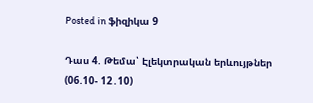Posted in ֆիզիկա 9

Դաս 4. Թեմա՝ Էլեկտրական երևույթներ (06.10- 12․10)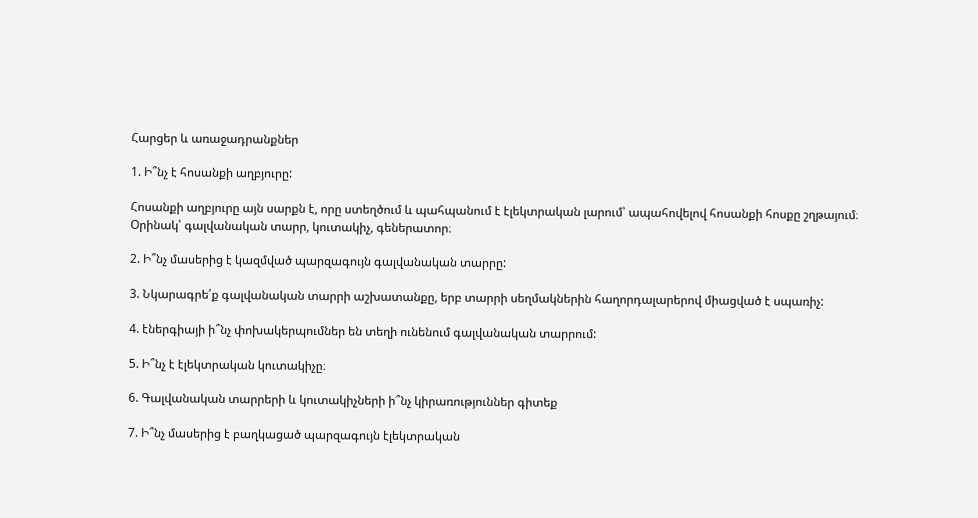Հարցեր և առաջադրանքներ

1. Ի՞նչ է հոսանքի աղբյուրը:

Հոսանքի աղբյուրը այն սարքն է, որը ստեղծում և պահպանում է էլեկտրական լարում՝ ապահովելով հոսանքի հոսքը շղթայում։
Օրինակ՝ գալվանական տարր, կուտակիչ, գեներատոր։

2. Ի՞նչ մասերից է կազմված պարզագույն գալվանական տարրը:

3. Նկարագրե՛ք գալվանական տարրի աշխատանքը, երբ տարրի սեղմակներին հաղորդալարերով միացված է սպառիչ:

4. էներգիայի ի՞նչ փոխակերպումներ են տեղի ունենում գալվանական տարրում:

5. Ի՞նչ է էլեկտրական կուտակիչը։

6. Գալվանական տարրերի և կուտակիչների ի՞նչ կիրառություններ գիտեք

7. Ի՞նչ մասերից է բաղկացած պարզագույն էլեկտրական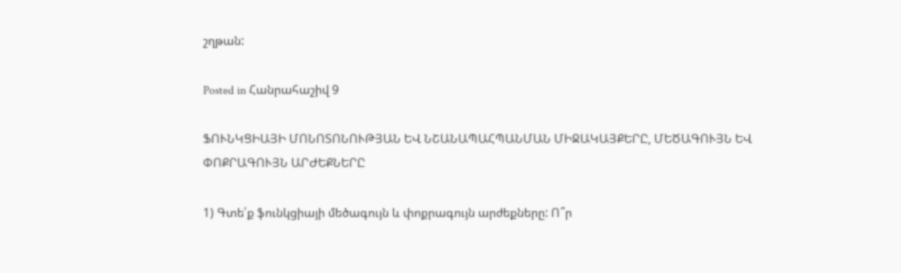շղթան:

Posted in Հանրահաշիվ 9

ՖՈՒՆԿՑԻԱՅԻ ՄՈՆՈՏՈՆՈՒԹՅԱՆ ԵՎ ՆՇԱՆԱՊԱՀՊԱՆՄԱՆ ՄԻՋԱԿԱՅՔԵՐԸ, ՄԵԾԱԳՈՒՅՆ ԵՎ ՓՈՔՐԱԳՈՒՅՆ ԱՐԺԵՔՆԵՐԸ

1) Գտե՛ք ֆունկցիայի մեծագույն և փոքրագույն արժեքները: Ո՞ր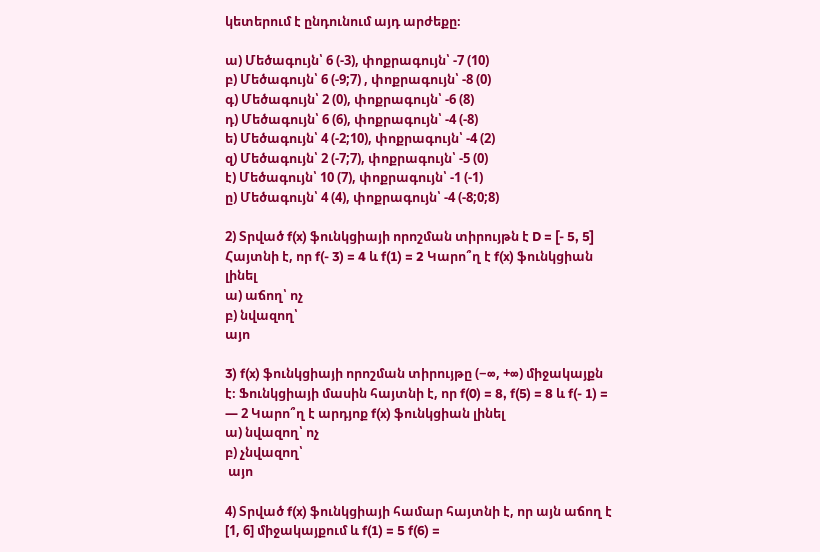կետերում է ընդունում այդ արժեքը։

ա) Մեծագույն՝ 6 (-3), փոքրագույն՝ -7 (10)
բ) Մեծագույն՝ 6 (-9;7) , փոքրագույն՝ -8 (0)
գ) Մեծագույն՝ 2 (0), փոքրագույն՝ -6 (8)
դ) Մեծագույն՝ 6 (6), փոքրագույն՝ -4 (-8)
ե) Մեծագույն՝ 4 (-2;10), փոքրագույն՝ -4 (2)
զ) Մեծագույն՝ 2 (-7;7), փոքրագույն՝ -5 (0)
է) Մեծագույն՝ 10 (7), փոքրագույն՝ -1 (-1)
ը) Մեծագույն՝ 4 (4), փոքրագույն՝ -4 (-8;0;8)

2) Տրված f(x) ֆունկցիայի որոշման տիրույթն է D = [- 5, 5] Հայտնի է, որ f(- 3) = 4 և f(1) = 2 Կարո՞ղ է f(x) ֆունկցիան լինել
ա) աճող՝ ոչ
բ) նվազող՝
այո

3) f(x) ֆունկցիայի որոշման տիրույթը (−∞, +∞) միջակայքն է։ Ֆունկցիայի մասին հայտնի է, որ f(0) = 8, f(5) = 8 և f(- 1) = — 2 Կարո՞ղ է արդյոք f(x) ֆունկցիան լինել
ա) նվազող՝ ոչ
բ) չնվազող՝
 այո

4) Տրված f(x) ֆունկցիայի համար հայտնի է, որ այն աճող է [1, 6] միջակայքում և f(1) = 5 f(6) =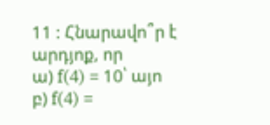11 : Հնարավո՞ր է արդյոք, որ
ա) f(4) = 10՝ այո
բ) f(4) =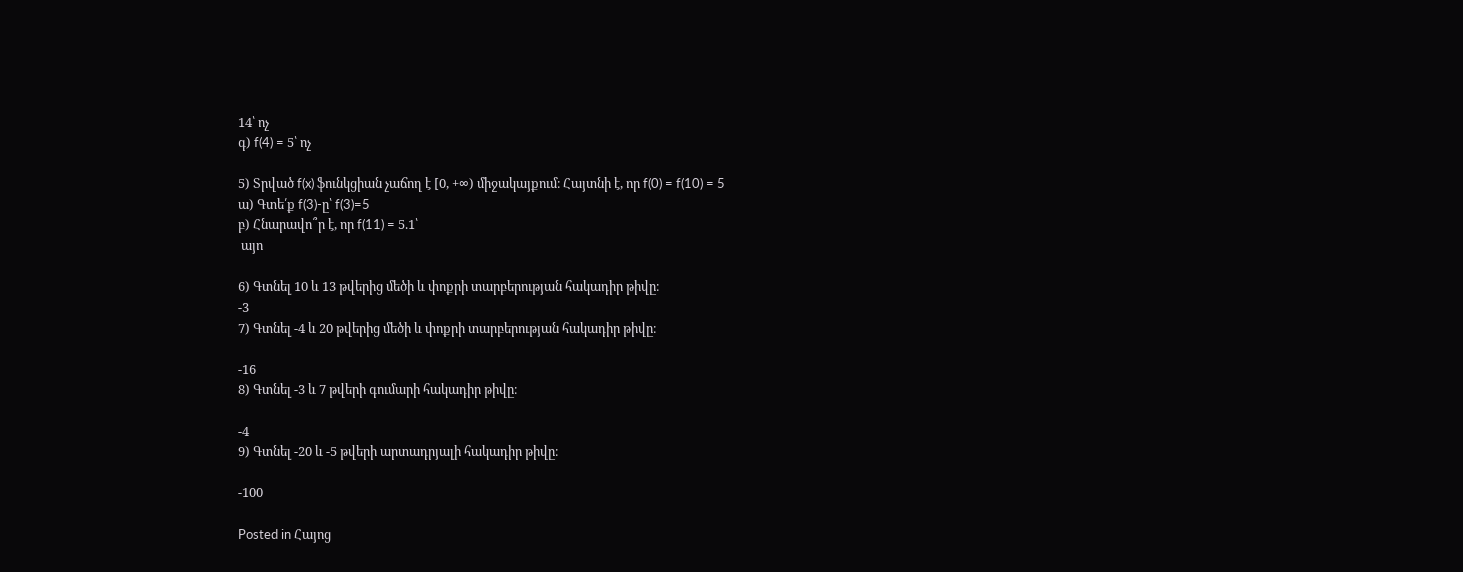14՝ ոչ
գ) f(4) = 5՝ ոչ

5) Տրված f(x) ֆունկցիան չաճող է [0, +∞) միջակայքում։ Հայտնի է, որ f(0) = f(10) = 5
ա) Գտե՛ք f(3)-ը՝ f(3)=5
բ) Հնարավո՞ր է, որ f(11) = 5.1՝
 այո

6) Գտնել 10 և 13 թվերից մեծի և փոքրի տարբերության հակադիր թիվը։
-3
7) Գտնել -4 և 20 թվերից մեծի և փոքրի տարբերության հակադիր թիվը։

-16
8) Գտնել -3 և 7 թվերի գումարի հակադիր թիվը։

-4
9) Գտնել -20 և -5 թվերի արտադրյալի հակադիր թիվը։

-100

Posted in Հայոց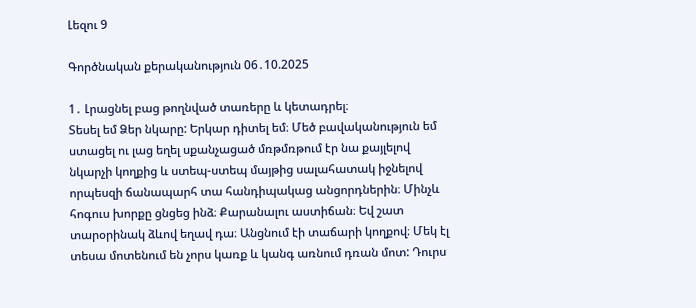Լեզու 9

Գործնական քերականություն 06․10.2025

1․ Լրացնել բաց թողնված տառերը և կետադրել։
Տեսել եմ Ձեր նկարը: Երկար դիտել եմ։ Մեծ բավականություն եմ ստացել ու լաց եղել սքանչացած մռթմռթում էր նա քայլելով նկարչի կողքից և ստեպ-ստեպ մայթից սալահատակ իջնելով որպեսզի ճանապարհ տա հանդիպակաց անցորդներին։ Մինչև հոգուս խորքը ցնցեց ինձ։ Քարանալու աստիճան։ Եվ շատ տարօրինակ ձևով եղավ դա։ Անցնում էի տաճարի կողքով։ Մեկ էլ տեսա մոտենում են չորս կառք և կանգ առնում դռան մոտ: Դուրս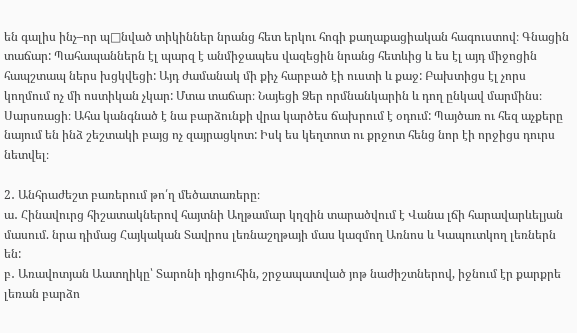են գալիս ինչ–որ պ□նված տիկիններ նրանց հետ երկու հոգի քաղաքացիական հագուստով։ Գնացին տաճար: Պահապաններն էլ պարզ է անմիջապես վազեցին նրանց հետևից և ես էլ այդ միջոցին հապշտապ ներս խցկվեցի: Այդ ժամանակ մի քիչ հարբած էի ուստի և քաջ: Բախտիցս էլ չորս կողմում ոչ մի ոստիկան չկար: Մտա տաճար։ Նայեցի Ձեր որմնանկարին և դող ընկավ մարմինս։ Սարսռացի։ Ահա կանգնած է նա բարձունքի վրա կարծես ճախրում է օդում: Պայծառ ու հեզ աչքերը նայում են ինձ շեշտակի բայց ոչ զայրացկոտ: Իսկ ես կեղտոտ ու քրջոտ հենց նոր էի որջիցս դուրս նետվել։

2․ Անհրաժեշտ բառերում թո՛ղ մեծատառերը։
ա․ Հինավուրց հիշատակներով հայտնի Աղթամար կղզին տարածվում է Վանա լճի հարավարևելյան մասում. նրա դիմաց Հայկական Տավրոս լեռնաշղթայի մաս կազմող Առնոս և Կապուտկող լեռներն են:
բ․ Առավոտյան Աատղիկը՝ Տարոնի դիցուհին, շրջապատված յոթ նաժիշտներով, իջնում էր քարքրե լեռան բարձո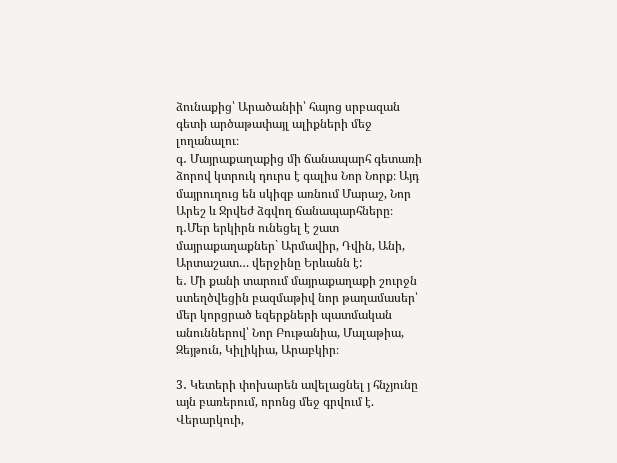ձունաքից՝ Արածանիի՝ հայոց սրբազան գետի արծաթափայլ ալիքների մեջ լողանալու։
գ․ Մայրաքաղաքից մի ճանապարհ գետառի ձորով կտրուկ դուրս է գալիս Նոր Նորք։ Այդ մայրուղուց են սկիզբ առնում Մարաշ, Նոր Արեշ և Ջրվեժ ձգվող ճանապարհները։
դ․Մեր երկիրն ունեցել է շատ մայրաքաղաքներ` Արմավիր, Դվին, Անի, Արտաշատ… վերջինը Երևանն է:
ե․ Մի քանի տարում մայրաքաղաքի շուրջն ստեղծվեցին բազմաթիվ նոր թաղամասեր՝ մեր կորցրած եզերքների պատմական անուններով՝ Նոր Բութանիա, Մալաթիա, Զեյթուն, Կիլիկիա, Արաբկիր։

3․ Կետերի փոխարեն ավելացնել յ հնչյունը այն բառերում, որոնց մեջ գրվում է.
Վերարկուի,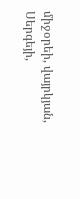միջօրեի, վայրկյան, Սերգեյի,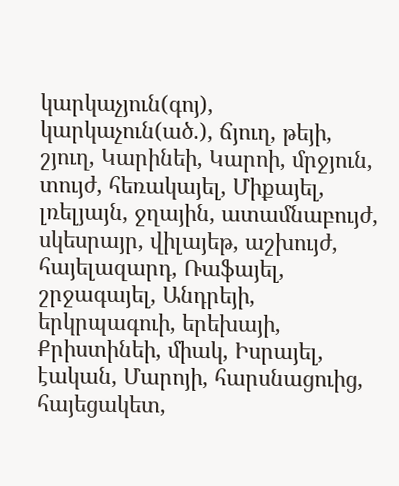կարկաչյուն(գոյ), կարկաչուն(ած.), ճյուղ, թեյի, շյուղ, Կարինեի, Կարոի, մրջյուն, տույժ, հեռակայել, Միքայել, լռելյայն, ջղային, ատամնաբույժ, սկեսրայր, վիլայեթ, աշխույժ, հայելազարդ, Ռաֆայել, շրջագայել, Անդրեյի, երկրպագուի, երեխայի, Քրիստինեի, միակ, Իսրայել, էական, Մարոյի, հարսնացուից, հայեցակետ,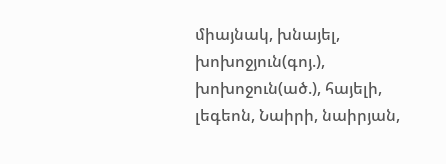միայնակ, խնայել, խոխոջյուն(գոյ.), խոխոջուն(ած.), հայելի, լեգեոն, Նաիրի, նաիրյան,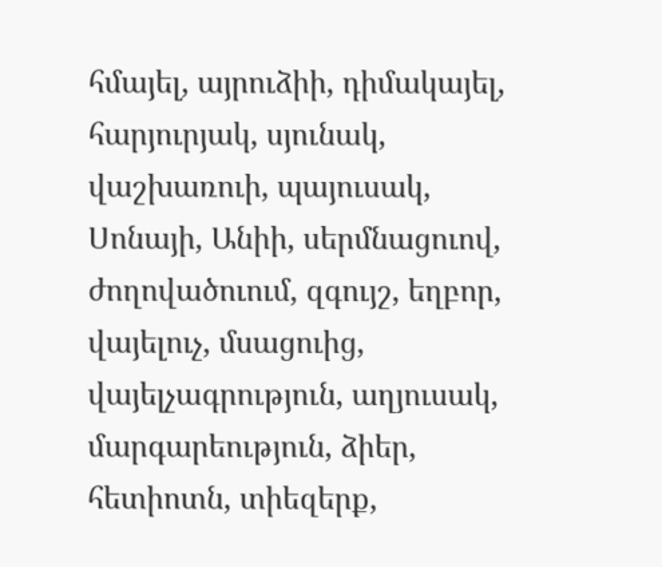հմայել, այրուձիի, դիմակայել, հարյուրյակ, սյունակ, վաշխառուի, պայուսակ, Սոնայի, Անիի, սերմնացուով, ժողովածուում, զգույշ, եղբոր, վայելուչ, մսացուից, վայելչագրություն, աղյուսակ, մարգարեություն, ձիեր, հետիոտն, տիեզերք,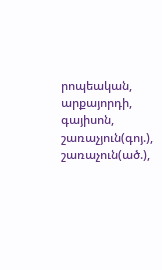րոպեական, արքայորդի, գայիսոն, շառաչյուն(գոյ.), շառաչուն(ած.),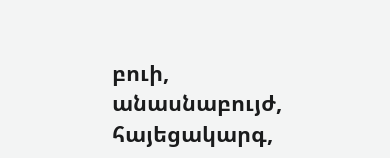բուի, անասնաբույժ, հայեցակարգ,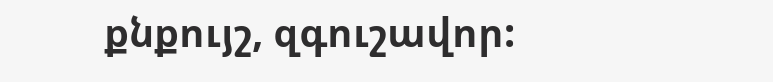քնքույշ, զգուշավոր: